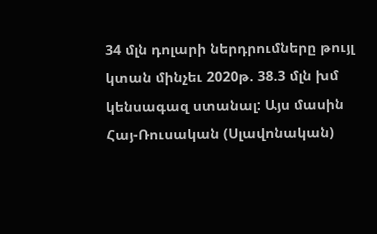34 մլն դոլարի ներդրումները թույլ կտան մինչեւ 2020թ. 38.3 մլն խմ կենսագազ ստանալ: Այս մասին Հայ-Ռուսական (Սլավոնական)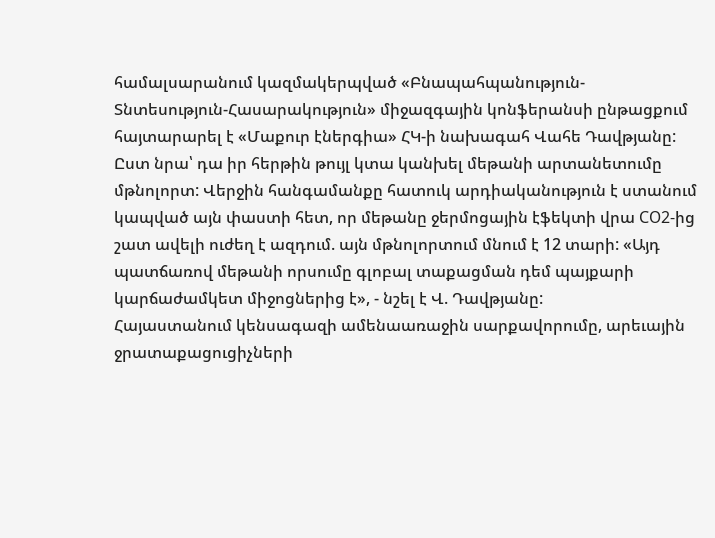համալսարանում կազմակերպված «Բնապահպանություն-Տնտեսություն-Հասարակություն» միջազգային կոնֆերանսի ընթացքում հայտարարել է «Մաքուր էներգիա» ՀԿ-ի նախագահ Վահե Դավթյանը:
Ըստ նրա՝ դա իր հերթին թույլ կտա կանխել մեթանի արտանետումը մթնոլորտ: Վերջին հանգամանքը հատուկ արդիականություն է ստանում կապված այն փաստի հետ, որ մեթանը ջերմոցային էֆեկտի վրա СО2-ից շատ ավելի ուժեղ է ազդում. այն մթնոլորտում մնում է 12 տարի: «Այդ պատճառով մեթանի որսումը գլոբալ տաքացման դեմ պայքարի կարճաժամկետ միջոցներից է», - նշել է Վ. Դավթյանը:
Հայաստանում կենսագազի ամենաառաջին սարքավորումը, արեւային ջրատաքացուցիչների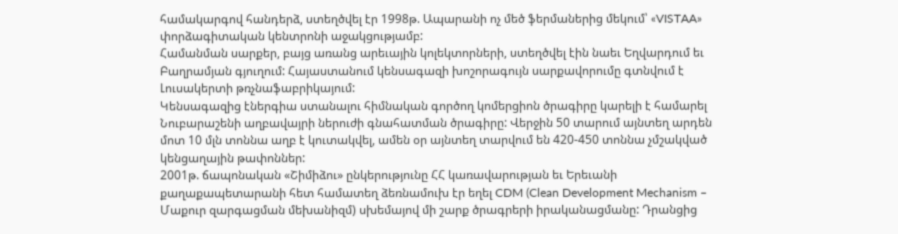համակարգով հանդերձ, ստեղծվել էր 1998թ. Ապարանի ոչ մեծ ֆերմաներից մեկում՝ «VISTAA» փորձագիտական կենտրոնի աջակցությամբ:
Համանման սարքեր, բայց առանց արեւային կոլեկտորների, ստեղծվել էին նաեւ Եղվարդում եւ Բաղրամյան գյուղում: Հայաստանում կենսագազի խոշորագույն սարքավորումը գտնվում է Լուսակերտի թռչնաֆաբրիկայում:
Կենսագազից էներգիա ստանալու հիմնական գործող կոմերցիոն ծրագիրը կարելի է համարել Նուբարաշենի աղբավայրի ներուժի գնահատման ծրագիրը: Վերջին 50 տարում այնտեղ արդեն մոտ 10 մլն տոննա աղբ է կուտակվել, ամեն օր այնտեղ տարվում են 420-450 տոննա չմշակված կենցաղային թափոններ:
2001թ. ճապոնական «Շիմիձու» ընկերությունը ՀՀ կառավարության եւ Երեւանի քաղաքապետարանի հետ համատեղ ձեռնամուխ էր եղել CDM (Clean Development Mechanism – Մաքուր զարգացման մեխանիզմ) սխեմայով մի շարք ծրագրերի իրականացմանը: Դրանցից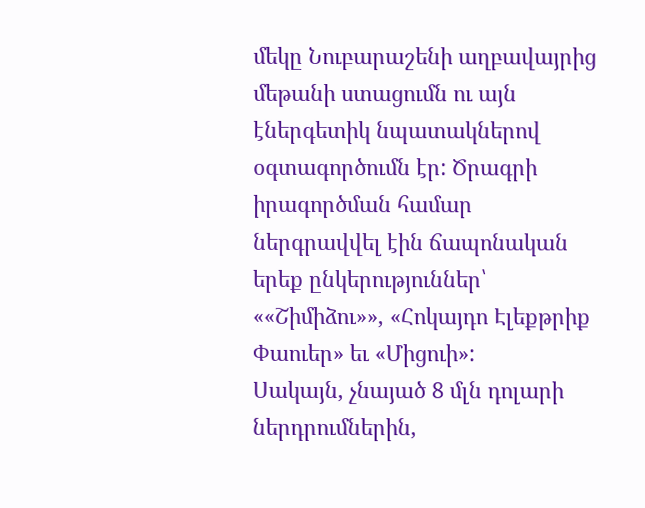մեկը Նուբարաշենի աղբավայրից մեթանի ստացումն ու այն էներգետիկ նպատակներով օգտագործումն էր: Ծրագրի իրագործման համար ներգրավվել էին ճապոնական երեք ընկերություններ՝ ««Շիմիձու»», «Հոկայդո Էլեքթրիք Փաուեր» եւ «Միցուի»:
Սակայն, չնայած 8 մլն դոլարի ներդրումներին,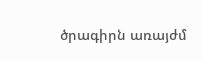ծրագիրն առայժմ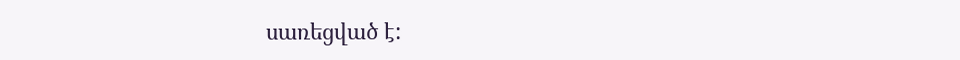սառեցված է: